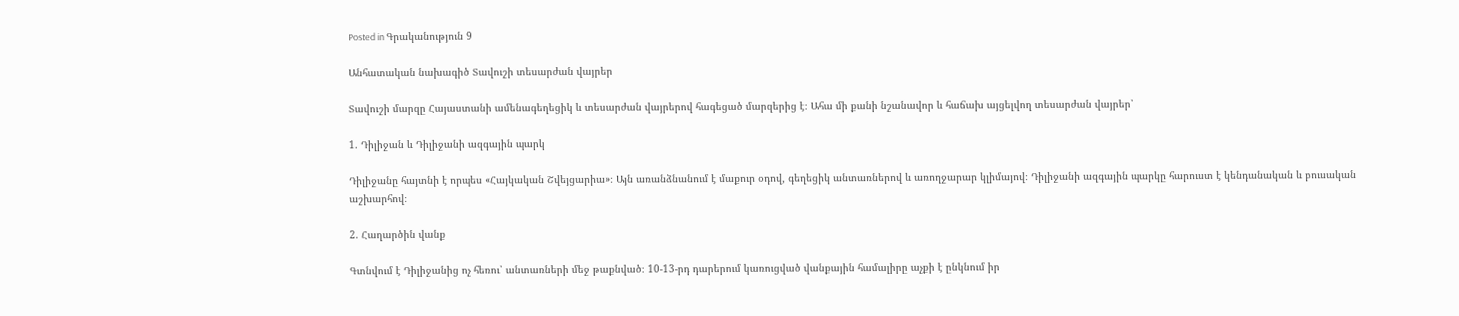Posted in Գրականություն 9

Անհատական նախագիծ Տավուշի տեսարժան վայրեր

Տավուշի մարզը Հայաստանի ամենագեղեցիկ և տեսարժան վայրերով հագեցած մարզերից է։ Ահա մի քանի նշանավոր և հաճախ այցելվող տեսարժան վայրեր՝

1. Դիլիջան և Դիլիջանի ազգային պարկ

Դիլիջանը հայտնի է որպես «Հայկական Շվեյցարիա»։ Այն առանձնանում է մաքուր օդով, գեղեցիկ անտառներով և առողջարար կլիմայով։ Դիլիջանի ազգային պարկը հարուստ է կենդանական և բուսական աշխարհով։

2. Հաղարծին վանք

Գտնվում է Դիլիջանից ոչ հեռու՝ անտառների մեջ թաքնված։ 10-13-րդ դարերում կառուցված վանքային համալիրը աչքի է ընկնում իր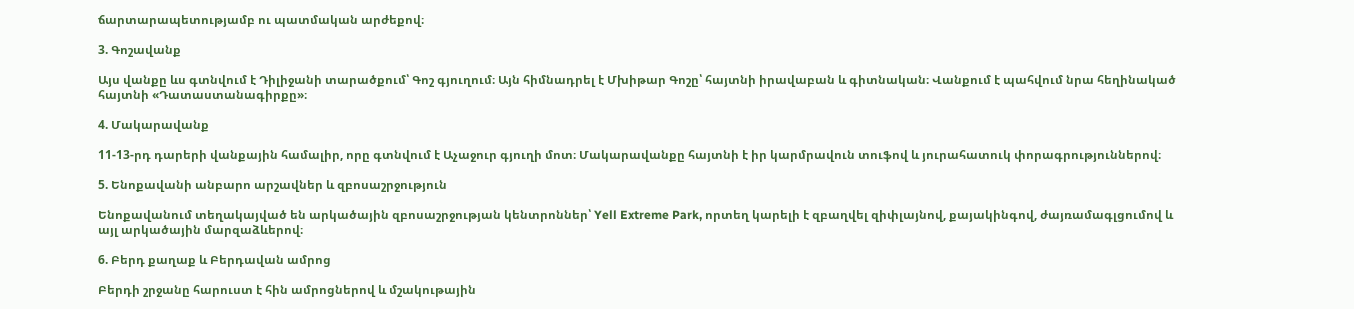ճարտարապետությամբ ու պատմական արժեքով։

3. Գոշավանք

Այս վանքը ևս գտնվում է Դիլիջանի տարածքում՝ Գոշ գյուղում։ Այն հիմնադրել է Մխիթար Գոշը՝ հայտնի իրավաբան և գիտնական։ Վանքում է պահվում նրա հեղինակած հայտնի «Դատաստանագիրքը»։

4. Մակարավանք

11-13-րդ դարերի վանքային համալիր, որը գտնվում է Աչաջուր գյուղի մոտ։ Մակարավանքը հայտնի է իր կարմրավուն տուֆով և յուրահատուկ փորագրություններով։

5. Ենոքավանի անբարո արշավներ և զբոսաշրջություն

Ենոքավանում տեղակայված են արկածային զբոսաշրջության կենտրոններ՝ Yell Extreme Park, որտեղ կարելի է զբաղվել զիփլայնով, քայակինգով, ժայռամագլցումով և այլ արկածային մարզաձևերով։

6. Բերդ քաղաք և Բերդավան ամրոց

Բերդի շրջանը հարուստ է հին ամրոցներով և մշակութային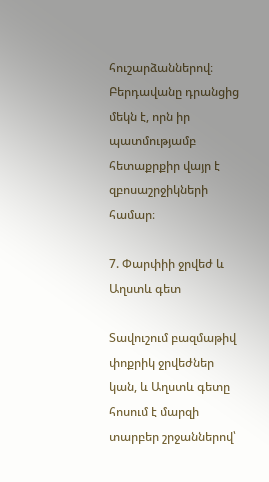հուշարձաններով։ Բերդավանը դրանցից մեկն է, որն իր պատմությամբ հետաքրքիր վայր է զբոսաշրջիկների համար։

7. Փարփիի ջրվեժ և Աղստև գետ

Տավուշում բազմաթիվ փոքրիկ ջրվեժներ կան, և Աղստև գետը հոսում է մարզի տարբեր շրջաններով՝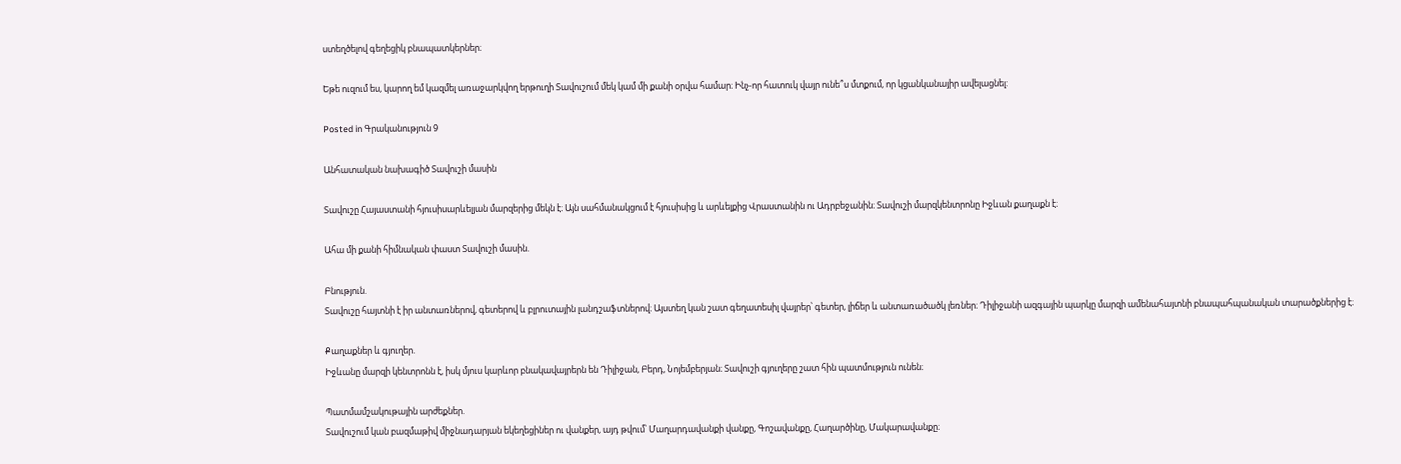ստեղծելով գեղեցիկ բնապատկերներ։

Եթե ուզում ես, կարող եմ կազմել առաջարկվող երթուղի Տավուշում մեկ կամ մի քանի օրվա համար։ Ինչ-որ հատուկ վայր ունե՞ս մտքում, որ կցանկանայիր ավելացնել:

Posted in Գրականություն 9

Անհատական նախագիծ Տավուշի մասին

Տավուշը Հայաստանի հյուսիսարևելյան մարզերից մեկն է։ Այն սահմանակցում է հյուսիսից և արևելքից Վրաստանին ու Ադրբեջանին։ Տավուշի մարզկենտրոնը Իջևան քաղաքն է։

Ահա մի քանի հիմնական փաստ Տավուշի մասին.

Բնություն.
Տավուշը հայտնի է իր անտառներով, գետերով և բլրուտային լանդշաֆտներով։ Այստեղ կան շատ գեղատեսիլ վայրեր՝ գետեր, լիճեր և անտառածածկ լեռներ։ Դիլիջանի ազգային պարկը մարզի ամենահայտնի բնապահպանական տարածքներից է։

Քաղաքներ և գյուղեր.
Իջևանը մարզի կենտրոնն է, իսկ մյուս կարևոր բնակավայրերն են Դիլիջան, Բերդ, Նոյեմբերյան։ Տավուշի գյուղերը շատ հին պատմություն ունեն։

Պատմամշակութային արժեքներ.
Տավուշում կան բազմաթիվ միջնադարյան եկեղեցիներ ու վանքեր, այդ թվում՝ Մաղարդավանքի վանքը, Գոշավանքը, Հաղարծինը, Մակարավանքը։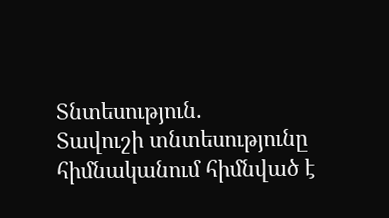Տնտեսություն.
Տավուշի տնտեսությունը հիմնականում հիմնված է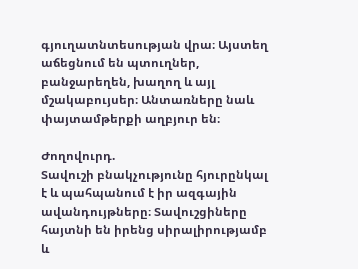գյուղատնտեսության վրա։ Այստեղ աճեցնում են պտուղներ, բանջարեղեն, խաղող և այլ մշակաբույսեր։ Անտառները նաև փայտամթերքի աղբյուր են։

Ժողովուրդ.
Տավուշի բնակչությունը հյուրընկալ է և պահպանում է իր ազգային ավանդույթները։ Տավուշցիները հայտնի են իրենց սիրալիրությամբ և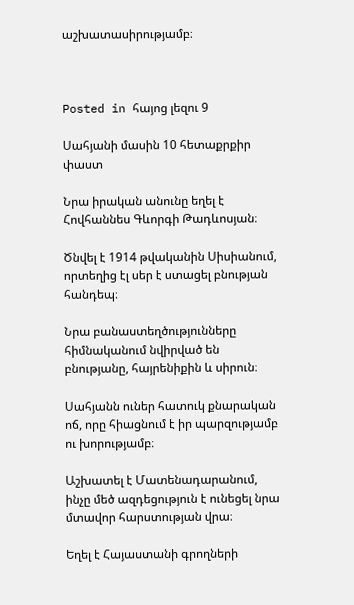աշխատասիրությամբ։



Posted in հայոց լեզու 9

Սահյանի մասին 10 հետաքրքիր փաստ

Նրա իրական անունը եղել է Հովհաննես Գևորգի Թադևոսյան։

Ծնվել է 1914 թվականին Սիսիանում, որտեղից էլ սեր է ստացել բնության հանդեպ։

Նրա բանաստեղծությունները հիմնականում նվիրված են բնությանը, հայրենիքին և սիրուն։

Սահյանն ուներ հատուկ քնարական ոճ, որը հիացնում է իր պարզությամբ ու խորությամբ։

Աշխատել է Մատենադարանում, ինչը մեծ ազդեցություն է ունեցել նրա մտավոր հարստության վրա։

Եղել է Հայաստանի գրողների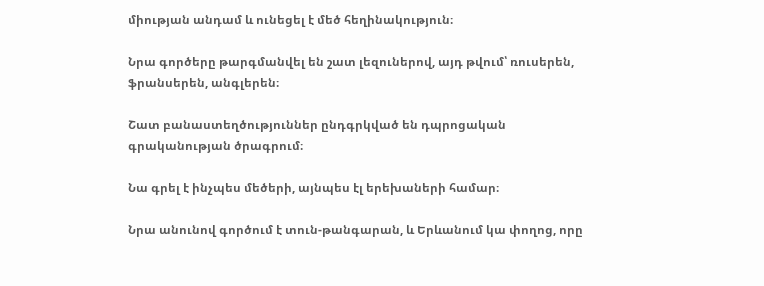միության անդամ և ունեցել է մեծ հեղինակություն։

Նրա գործերը թարգմանվել են շատ լեզուներով, այդ թվում՝ ռուսերեն, ֆրանսերեն, անգլերեն։

Շատ բանաստեղծություններ ընդգրկված են դպրոցական գրականության ծրագրում։

Նա գրել է ինչպես մեծերի, այնպես էլ երեխաների համար։

Նրա անունով գործում է տուն-թանգարան, և Երևանում կա փողոց, որը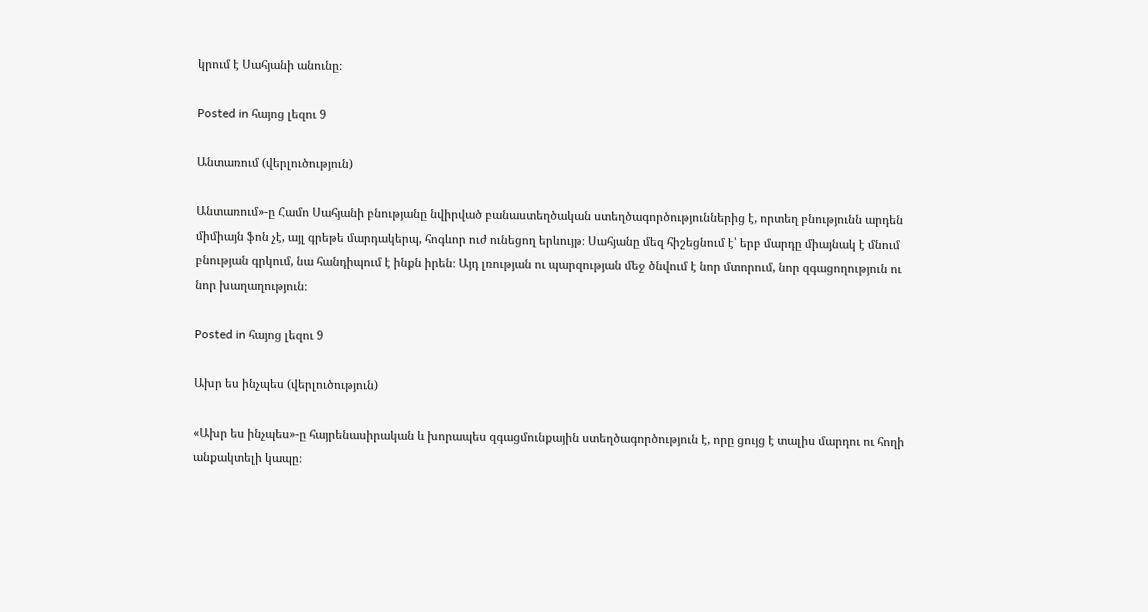կրում է Սահյանի անունը։

Posted in հայոց լեզու 9

Անտառում (վերլուծություն)

Անտառում»-ը Համո Սահյանի բնությանը նվիրված բանաստեղծական ստեղծագործություններից է, որտեղ բնությունն արդեն միմիայն ֆոն չէ, այլ գրեթե մարդակերպ, հոգևոր ուժ ունեցող երևույթ։ Սահյանը մեզ հիշեցնում է՝ երբ մարդը միայնակ է մնում բնության գրկում, նա հանդիպում է ինքն իրեն։ Այդ լռության ու պարզության մեջ ծնվում է նոր մտորում, նոր զգացողություն ու նոր խաղաղություն։

Posted in հայոց լեզու 9

Ախր ես ինչպես (վերլուծություն)

«Ախր ես ինչպես»-ը հայրենասիրական և խորապես զգացմունքային ստեղծագործություն է, որը ցույց է տալիս մարդու ու հողի անքակտելի կապը։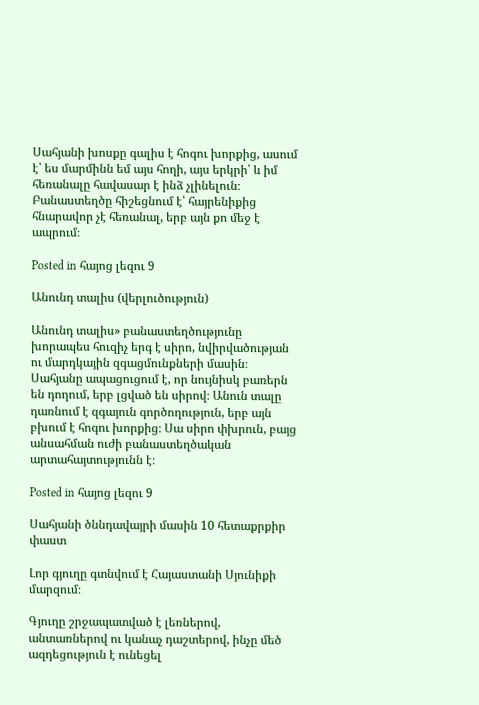Սահյանի խոսքը գալիս է հոգու խորքից, ասում է՝ ես մարմինն եմ այս հողի, այս երկրի՝ և իմ հեռանալը հավասար է ինձ չլինելուն։ Բանաստեղծը հիշեցնում է՝ հայրենիքից հնարավոր չէ հեռանալ, երբ այն քո մեջ է ապրում։

Posted in հայոց լեզու 9

Անունդ տալիս (վերլուծություն)

Անունդ տալիս» բանաստեղծությունը խորապես հուզիչ երգ է սիրո, նվիրվածության ու մարդկային զգացմունքների մասին։ Սահյանը ապացուցում է, որ նույնիսկ բառերն են դողում, երբ լցված են սիրով։ Անուն տալը դառնում է զգայուն գործողություն, երբ այն բխում է հոգու խորքից։ Սա սիրո փխրուն, բայց անսահման ուժի բանաստեղծական արտահայտությունն է։

Posted in հայոց լեզու 9

Սահյանի ծննդավայրի մասին 10 հետաքրքիր փաստ

Լոր գյուղը գտնվում է Հայաստանի Սյունիքի մարզում։

Գյուղը շրջապատված է լեռներով, անտառներով ու կանաչ դաշտերով, ինչը մեծ ազդեցություն է ունեցել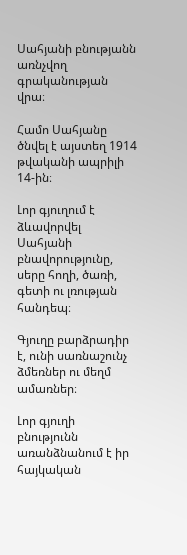Սահյանի բնությանն առնչվող գրականության վրա։

Համո Սահյանը ծնվել է այստեղ 1914 թվականի ապրիլի 14-ին։

Լոր գյուղում է ձևավորվել Սահյանի բնավորությունը, սերը հողի, ծառի, գետի ու լռության հանդեպ։

Գյուղը բարձրադիր է, ունի սառնաշունչ ձմեռներ ու մեղմ ամառներ։

Լոր գյուղի բնությունն առանձնանում է իր հայկական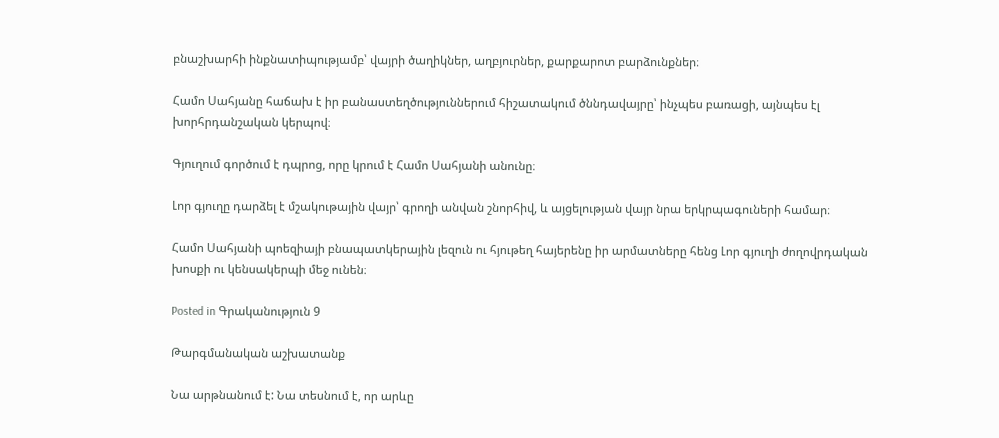բնաշխարհի ինքնատիպությամբ՝ վայրի ծաղիկներ, աղբյուրներ, քարքարոտ բարձունքներ։

Համո Սահյանը հաճախ է իր բանաստեղծություններում հիշատակում ծննդավայրը՝ ինչպես բառացի, այնպես էլ խորհրդանշական կերպով։

Գյուղում գործում է դպրոց, որը կրում է Համո Սահյանի անունը։

Լոր գյուղը դարձել է մշակութային վայր՝ գրողի անվան շնորհիվ, և այցելության վայր նրա երկրպագուների համար։

Համո Սահյանի պոեզիայի բնապատկերային լեզուն ու հյութեղ հայերենը իր արմատները հենց Լոր գյուղի ժողովրդական խոսքի ու կենսակերպի մեջ ունեն։

Posted in Գրականություն 9

Թարգմանական աշխատանք

Նա արթնանում է: Նա տեսնում է, որ արևը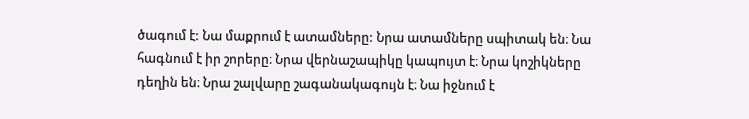ծագում է: Նա մաքրում է ատամները: Նրա ատամները սպիտակ են։ Նա հագնում է իր շորերը։ Նրա վերնաշապիկը կապույտ է։ Նրա կոշիկները դեղին են։ Նրա շալվարը շագանակագույն է։ Նա իջնում է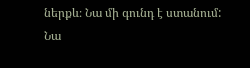ներքև։ Նա մի գունդ է ստանում: Նա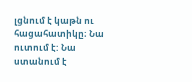լցնում է կաթն ու հացահատիկը։ Նա ուտում է: Նա ստանում է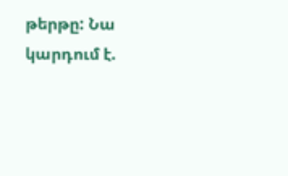թերթը: Նա կարդում է.